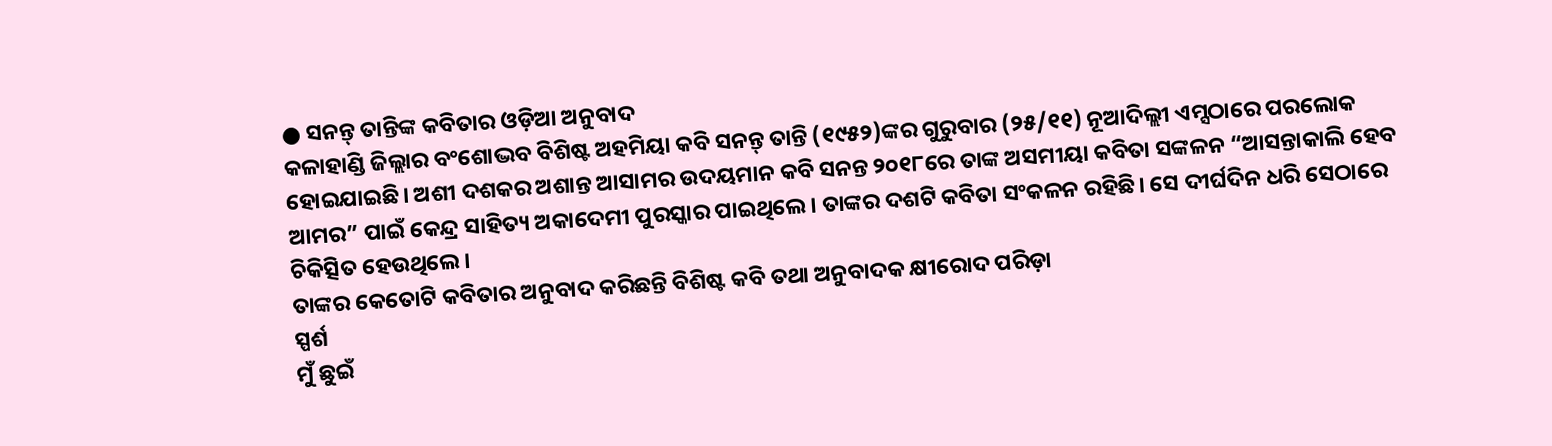● ସନନ୍ତ୍ ତାନ୍ତିଙ୍କ କବିତାର ଓଡ଼ିଆ ଅନୁବାଦ
କଳାହାଣ୍ଡି ଜିଲ୍ଲାର ବଂଶୋଦ୍ଭବ ବିଶିଷ୍ଟ ଅହମିୟା କବି ସନନ୍ତ୍ ତାନ୍ତି (୧୯୫୨)ଙ୍କର ଗୁରୁବାର (୨୫/୧୧) ନୂଆଦିଲ୍ଲୀ ଏମ୍ସଠାରେ ପରଲୋକ ହୋଇଯାଇଛି। ଅଶୀ ଦଶକର ଅଶାନ୍ତ ଆସାମର ଉଦୟମାନ କବି ସନନ୍ତ ୨୦୧୮ରେ ତାଙ୍କ ଅସମୀୟା କବିତା ସଙ୍କଳନ “ଆସନ୍ତାକାଲି ହେବ ଆମର” ପାଇଁ କେନ୍ଦ୍ର ସାହିତ୍ୟ ଅକାଦେମୀ ପୁରସ୍କାର ପାଇଥିଲେ। ତାଙ୍କର ଦଶଟି କବିତା ସଂକଳନ ରହିଛି। ସେ ଦୀର୍ଘଦିନ ଧରି ସେଠାରେ ଚିକିତ୍ସିତ ହେଉଥିଲେ।
ତାଙ୍କର କେତୋଟି କବିତାର ଅନୁବାଦ କରିଛନ୍ତି ବିଶିଷ୍ଟ କବି ତଥା ଅନୁବାଦକ କ୍ଷୀରୋଦ ପରିଡ଼ା
ସ୍ପର୍ଶ
ମୁଁ ଛୁଇଁ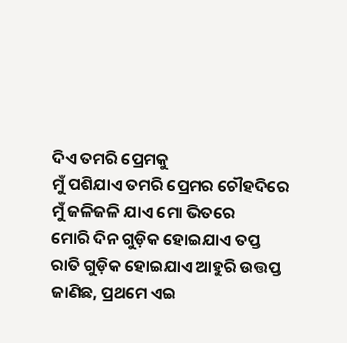ଦିଏ ତମରି ପ୍ରେମକୁ
ମୁଁ ପଶିଯାଏ ତମରି ପ୍ରେମର ଚୌହଦିରେ
ମୁଁ ଜଳିଜଳି ଯାଏ ମୋ ଭିତରେ
ମୋରି ଦିନ ଗୁଡ଼ିକ ହୋଇଯାଏ ତପ୍ତ
ରାତି ଗୁଡ଼ିକ ହୋଇଯାଏ ଆହୁରି ଉତ୍ତପ୍ତ
ଜାଣିଛ, ପ୍ରଥମେ ଏଇ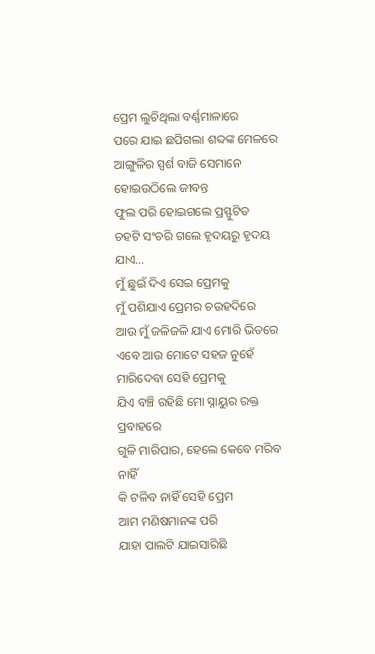ପ୍ରେମ ଲୁଚିଥିଲା ବର୍ଣ୍ଣମାଳାରେ
ପରେ ଯାଇ ଛପିଗଲା ଶବ୍ଦଙ୍କ ମେଳରେ
ଆଙ୍ଗୁଳିର ସ୍ପର୍ଶ ବାଜି ସେମାନେ ହୋଇଉଠିଲେ ଜୀବନ୍ତ
ଫୁଲ ପରି ହୋଇଗଲେ ପ୍ରସ୍ଫୁଟିତ
ଚହଟି ସଂଚରି ଗଲେ ହୃଦୟରୁ ହୃଦୟ ଯାଏ…
ମୁଁ ଛୁଇଁ ଦିଏ ସେଇ ପ୍ରେମକୁ
ମୁଁ ପଶିଯାଏ ପ୍ରେମର ଚଉହଦିରେ
ଆଉ ମୁଁ ଜଳିଜଳି ଯାଏ ମୋରି ଭିତରେ
ଏବେ ଆଉ ମୋଟେ ସହଜ ନୁହେଁ
ମାରିଦେବା ସେହି ପ୍ରେମକୁ
ଯିଏ ବଞ୍ଚି ରହିଛି ମୋ ସ୍ନାୟୁର ରକ୍ତ ପ୍ରବାହରେ
ଗୁଳି ମାରିପାର, ହେଲେ କେବେ ମରିବ ନାହିଁ
କି ଟଳିବ ନାହିଁ ସେହି ପ୍ରେମ
ଆମ ମଣିଷମାନଙ୍କ ପରି
ଯାହା ପାଲଟି ଯାଇସାରିଛି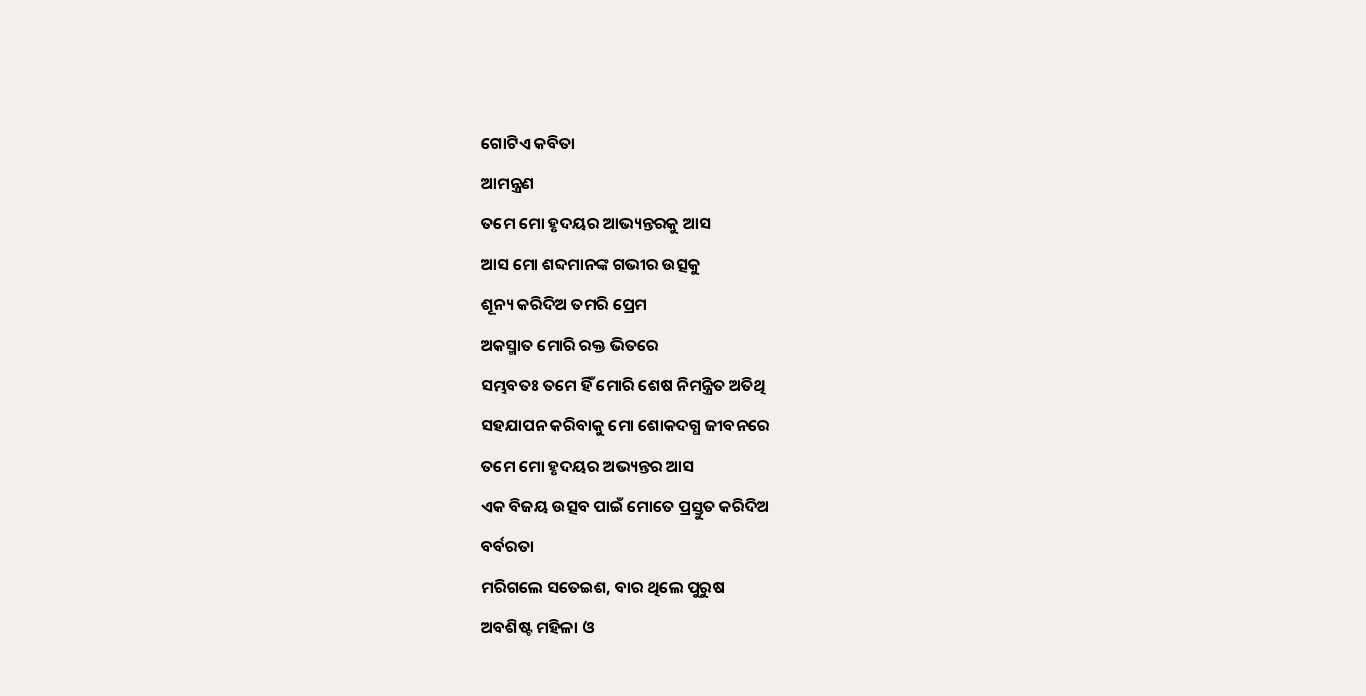ଗୋଟିଏ କବିତା
ଆମନ୍ତ୍ରଣ
ତମେ ମୋ ହୃଦୟର ଆଭ୍ୟନ୍ତରକୁ ଆସ
ଆସ ମୋ ଶବ୍ଦମାନଙ୍କ ଗଭୀର ଉତ୍ସକୁ
ଶୂନ୍ୟ କରିଦିଅ ତମରି ପ୍ରେମ
ଅକସ୍ମାତ ମୋରି ରକ୍ତ ଭିତରେ
ସମ୍ଭବତଃ ତମେ ହିଁ ମୋରି ଶେଷ ନିମନ୍ତ୍ରିତ ଅତିଥି
ସହଯାପନ କରିବାକୁ ମୋ ଶୋକଦଗ୍ଧ ଜୀବନରେ
ତମେ ମୋ ହୃଦୟର ଅଭ୍ୟନ୍ତର ଆସ
ଏକ ବିଜୟ ଉତ୍ସବ ପାଇଁ ମୋତେ ପ୍ରସ୍ତୁତ କରିଦିଅ
ବର୍ବରତା
ମରିଗଲେ ସତେଇଶ, ବାର ଥିଲେ ପୁରୁଷ
ଅବଶିଷ୍ଟ ମହିଳା ଓ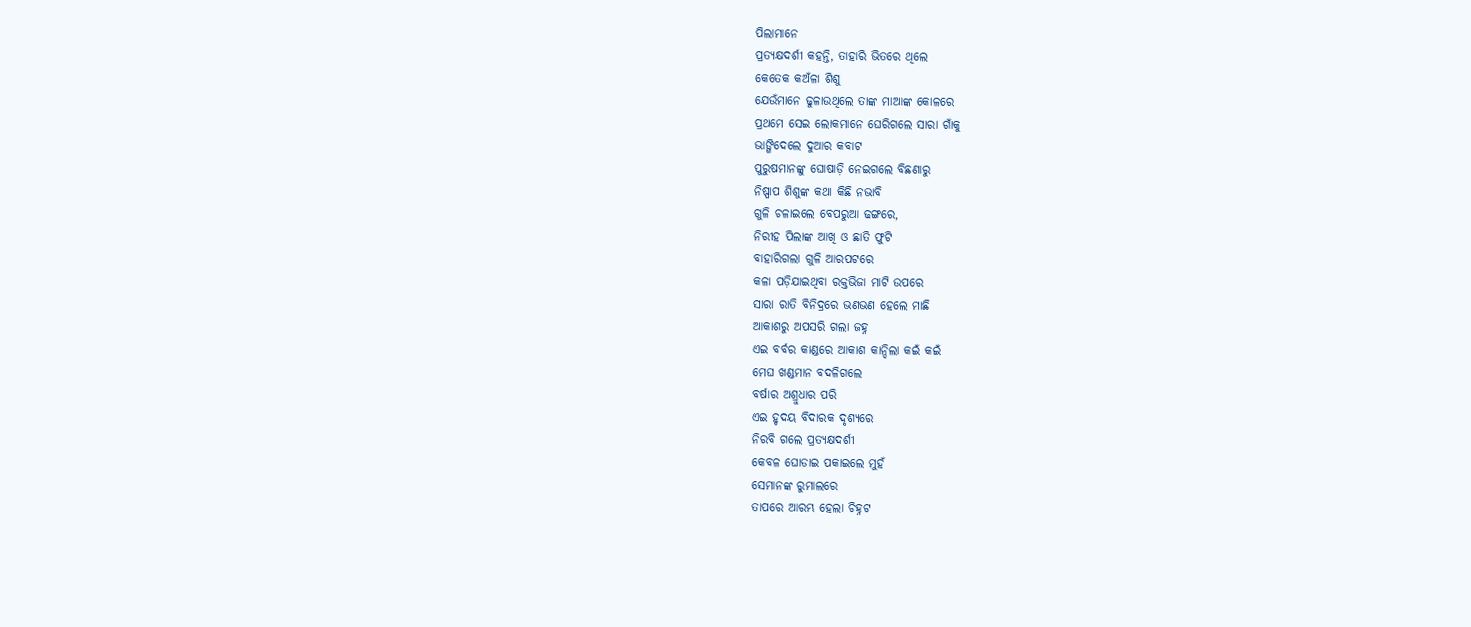ପିଲାମାନେ
ପ୍ରତ୍ୟକ୍ଷଦର୍ଶୀ କହନ୍ତି, ତାହାରି ଭିତରେ ଥିଲେ
କେତେକ କଅଁଳା ଶିଶୁ
ଯେଉଁମାନେ ଢୁଳାଉଥିଲେ ତାଙ୍କ ମାଆଙ୍କ କୋଳରେ
ପ୍ରଥମେ ସେଇ ଲୋକମାନେ ଘେରିଗଲେ ସାରା ଗାଁକୁ
ଭାଙ୍ଗିଦେଲେ ଦୁଆର କବାଟ
ପୁରୁଷମାନଙ୍କୁ ଘୋଷାଡ଼ି ନେଇଗଲେ ବିଛଣାରୁ
ନିଷ୍ପାପ ଶିଶୁଙ୍କ କଥା କିଛି ନଭାବି
ଗୁଳି ଚଳାଇଲେ ବେପରୁଆ ଢଙ୍ଗରେ,
ନିରୀହ ପିଲାଙ୍କ ଆଖି ଓ ଛାତି ଫୁଟି
ବାହାରିଗଲା ଗୁଳି ଆରପଟରେ
କଳା ପଡ଼ିଯାଇଥିବା ରକ୍ତଭିଜା ମାଟି ଉପରେ
ସାରା ରାତି ବିନିଦ୍ରରେ ଭଣଭଣ ହେଲେ ମାଛି
ଆକାଶରୁ ଅପସରି ଗଲା ଜହ୍ନ
ଏଇ ବର୍ବର କାଣ୍ଡରେ ଆକାଶ କାନ୍ଦିଲା କଇଁ କଇଁ
ମେଘ ଖଣ୍ଡମାନ ବଦଳିଗଲେ
ବର୍ଷାର ଅଶ୍ରୁଧାର ପରି
ଏଇ ହୃଦୟ ବିଦାରକ ଦୃଶ୍ୟରେ
ନିରବି ଗଲେ ପ୍ରତ୍ୟକ୍ଷଦର୍ଶୀ
କେବଳ ଘୋଡାଇ ପକାଇଲେ ମୁହଁ
ସେମାନଙ୍କ ରୁମାଲରେ
ତାପରେ ଆରମ୍ଭ ହେଲା ଚିହ୍ନଟ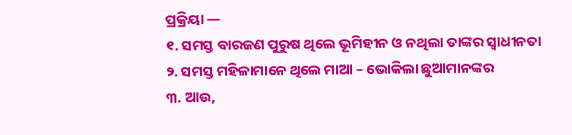ପ୍ରକ୍ରିୟା —
୧. ସମସ୍ତ ବାରଜଣ ପୁରୁଷ ଥିଲେ ଭୂମିହୀନ ଓ ନଥିଲା ତାଙ୍କର ସ୍ଵାଧୀନତା
୨. ସମସ୍ତ ମହିଳାମାନେ ଥିଲେ ମାଆ – ଭୋକିଲା ଛୁଆମାନଙ୍କର
୩. ଆଉ,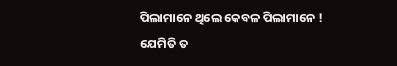ପିଲାମାନେ ଥିଲେ କେବଳ ପିଲାମାନେ ! ଯେମିତି ତ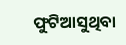ଫୁଟିଆସୁଥିବା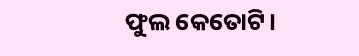ଫୁଲ କେତୋଟି।